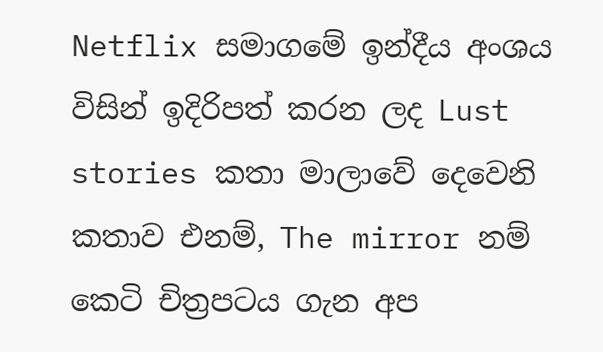Netflix සමාගමේ ඉන්දීය අංශය විසින් ඉදිරිපත් කරන ලද Lust stories කතා මාලාවේ දෙවෙනි කතාව එනම්, The mirror නම් කෙටි චිත්‍රපටය ගැන අප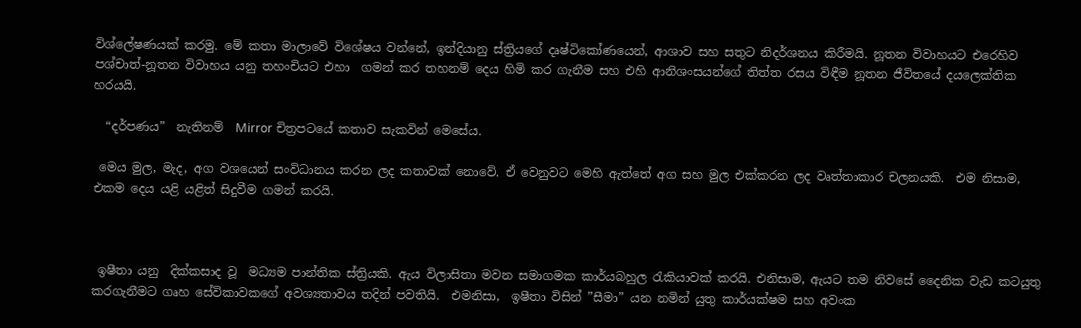විශ්ලේෂණයක් කරමු. මේ කතා මාලාවේ විශේෂය වන්නේ, ඉන්දියානු ස්ත්‍රියගේ දෘෂ්ටිකෝණයෙන්, ආශාව සහ සතුට නිදර්ශනය කිරීමයි. නූතන විවාහයට එරෙහිව පශ්චාත්-නූතන විවාහය යනු තහංචියට එහා  ගමන් කර තහනම් දෙය හිමි කර ගැනීම සහ එහි ආනිශංසයන්ගේ තිත්ත රසය විඳීම නූතන ජීවිතයේ දයලෙක්තික  හරයයි.

  “දර්පණය”  නැතිනම්  Mirror චිත්‍රපටයේ කතාව සැකවින් මෙසේය.

 මෙය මුල, මැද, අග වශයෙන් සංවිධානය කරන ලද කතාවක් නොවේ. ඒ වෙනුවට මෙහි ඇත්තේ අග සහ මුල එක්කරන ලද වෘත්තාකාර චලනයකි.  එම නිසාම, එකම දෙය යළි යළිත් සිදුවීම ගමන් කරයි.



 ඉෂීතා යනු  දික්කසාද වූ  මධ්‍යම පාන්තික ස්ත්‍රියකි. ඇය විලාසිතා මවන සමාගමක කාර්යබහුල රැකියාවක් කරයි. එනිසාම, ඇයට තම නිවසේ දෛනික වැඩ කටයුතු කරගැනීමට ගෘහ සේවිකාවකගේ අවශ්‍යතාවය තදින් පවතියි.  එමනිසා,  ඉෂීතා විසින් ”සීමා” යන නමින් යුතු කාර්යක්ෂම සහ අවංක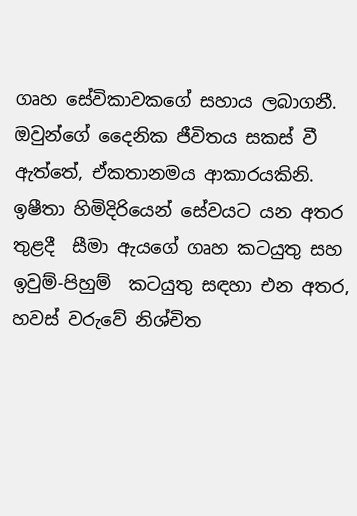ගෘහ සේවිකාවකගේ සහාය ලබාගනී.  ඔවුන්ගේ දෛනික ජීවිතය සකස් වී ඇත්තේ, ඒකතානමය ආකාරයකිනි.  ඉෂීතා හිමිදිරියෙන් සේවයට යන අතර තුළදී  සීමා ඇයගේ ගෘහ කටයුතු සහ ඉවුම්-පිහුම්  කටයුතු සඳහා එන අතර, හවස් වරුවේ නිශ්චිත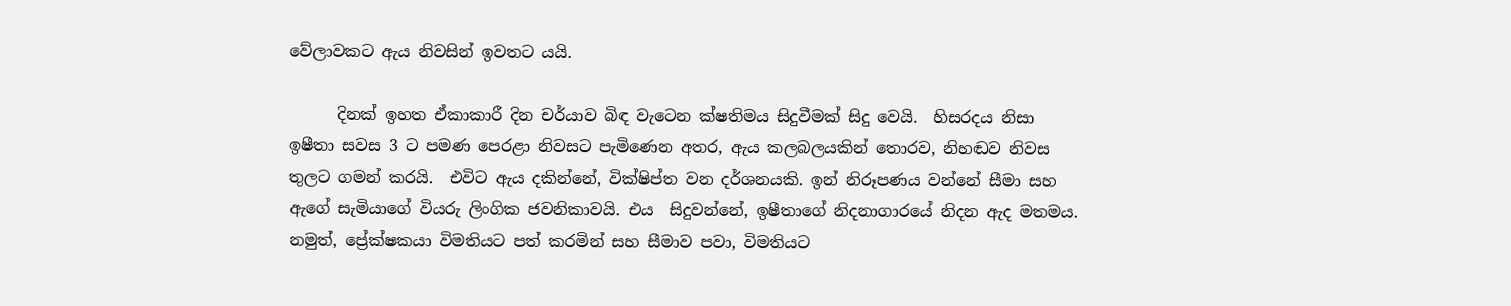වේලාවකට ඇය නිවසින් ඉවතට යයි.

      දිනක් ඉහත ඒකාකාරී දින චර්යාව බිඳ වැටෙන ක්ෂතිමය සිදුවීමක් සිදු වෙයි.  හිසරදය නිසා ඉෂීතා සවස 3 ට පමණ පෙරළා නිවසට පැමිණෙන අතර, ඇය කලබලයකින් තොරව, නිහඬව නිවස තුලට ගමන් කරයි.  එවිට ඇය දකින්නේ, වික්ෂිප්ත වන දර්ශනයකි. ඉන් නිරූපණය වන්නේ සීමා සහ ඇගේ සැමියාගේ වියරු ලිංගික ජවනිකාවයි. එය  සිදුවන්නේ, ඉෂීතාගේ නිදනාගාරයේ නිදන ඇද මතමය. නමුත්, ප්‍රේක්ෂකයා විමතියට පත් කරමින් සහ සීමාව පවා, විමතියට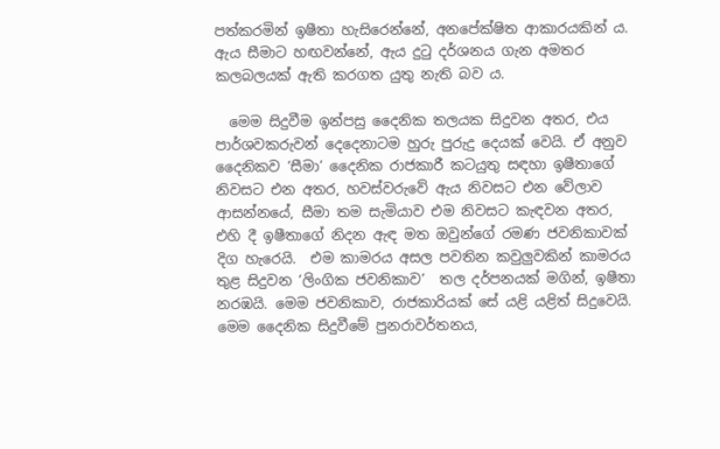පත්කරමින් ඉෂීතා හැසිරෙන්නේ, අනපේක්ෂිත ආකාරයකින් ය. ඇය සීමාට හඟවන්නේ, ඇය දුටු දර්ශනය ගැන අමතර කලබලයක් ඇති කරගත යුතු නැති බව ය.

  මෙම සිදුවීම ඉන්පසු දෛනික තලයක සිදුවන අතර, එය පාර්ශවකරුවන් දෙදෙනාටම හුරු පුරුදු දෙයක් වෙයි. ඒ අනුව දෛනිකව ‘සීමා’ දෛනික රාජකාරී කටයුතු සඳහා ඉෂීතාගේ නිවසට එන අතර, හවස්වරුවේ ඇය නිවසට එන වේලාව ආසන්නයේ, සීමා තම සැමියාව එම නිවසට කැඳවන අතර, එහි දී ඉෂීතාගේ නිදන ඇඳ මත ඔවුන්ගේ රමණ ජවනිකාවක් දිග හැරෙයි.  එම කාමරය අසල පවතින කවුලුවකින් කාමරය තුළ සිදුවන ‘ලිංගික ජවනිකාව’  තල දර්පනයක් මගින්, ඉෂීතා නරඹයි. මෙම ජවනිකාව, රාජකාරියක් සේ යළි යළිත් සිදුවෙයි.  මෙම දෛනික සිදුවීමේ පුනරාවර්තනය,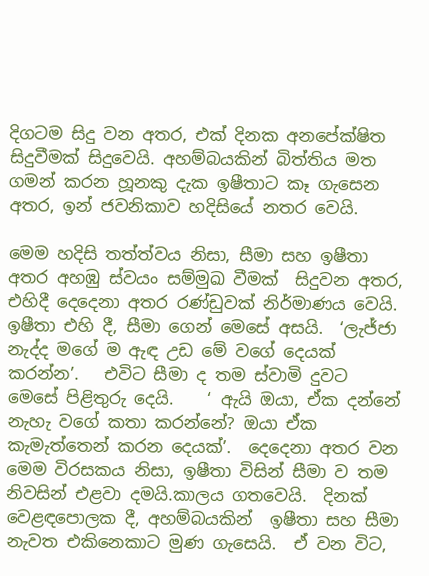දිගටම සිදු වන අතර, එක් දිනක අනපේක්ෂිත සිදුවීමක් සිදුවෙයි. අහම්බයකින් බිත්තිය මත ගමන් කරන හූනකු දැක ඉෂීතාට කෑ ගැසෙන අතර, ඉන් ජවනිකාව හදිසියේ නතර වෙයි.

මෙම හදිසි තත්ත්වය නිසා, සීමා සහ ඉෂීතා අතර අහඹු ස්වයං සම්මුඛ වීමක්  සිදුවන අතර, එහිදී දෙදෙනා අතර රණ්ඩුවක් නිර්මාණය වෙයි. ඉෂීතා එහි දී, සීමා ගෙන් මෙසේ අසයි.  ‘ලැජ්ජා නැද්ද මගේ ම ඇඳ උඩ මේ වගේ දෙයක් කරන්න’.   එවිට සීමා ද තම ස්වාමි දුවට මෙසේ පිළිතුරු දෙයි.    ‘ ඇයි ඔයා, ඒක දන්නේ නැහැ වගේ කතා කරන්නේ? ඔයා ඒක කැමැත්තෙන් කරන දෙයක්’.  දෙදෙනා අතර වන මෙම විරසකය නිසා, ඉෂීතා විසින් සීමා ව තම නිවසින් එළවා දමයි.කාලය ගතවෙයි.  දිනක් වෙළඳපොලක දී, අහම්බයකින්  ඉෂීතා සහ සීමා නැවත එකිනෙකාට මුණ ගැසෙයි.  ඒ වන විට,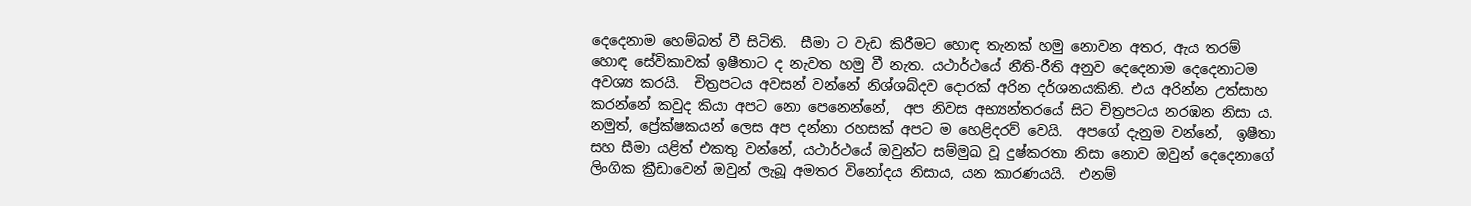දෙදෙනාම හෙම්බත් වී සිටිති.  සීමා ට වැඩ කිරීමට හොඳ තැනක් හමු නොවන අතර, ඇය තරම් හොඳ සේවිකාවක් ඉෂීතාට ද නැවත හමු වී නැත. යථාර්ථයේ නීති-රීති අනුව දෙදෙනාම දෙදෙනාටම අවශ්‍ය කරයි.  චිත්‍රපටය අවසන් වන්නේ නිශ්ශබ්දව දොරක් අරින දර්ශනයකිනි. එය අරින්න උත්සාහ කරන්නේ කවුද කියා අපට නො පෙනෙන්නේ,  අප නිවස අභ්‍යන්තරයේ සිට චිත්‍රපටය නරඹන නිසා ය. නමුත්, ප්‍රේක්ෂකයන් ලෙස අප දන්නා රහසක් අපට ම හෙළිදරව් වෙයි.  අපගේ දැනුම වන්නේ,  ඉෂීතා සහ සීමා යළිත් එකතු වන්නේ, යථාර්ථයේ ඔවුන්ට සම්මුඛ වූ දුෂ්කරතා නිසා නොව ඔවුන් දෙදෙනාගේ ලිංගික ක්‍රීඩාවෙන් ඔවුන් ලැබූ අමතර විනෝදය නිසාය, යන කාරණයයි.  එනම්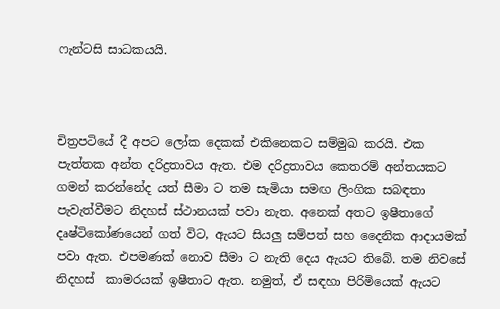ෆැන්ටසි සාධකයයි.



චිත්‍රපටියේ දී අපට ලෝක දෙකක් එකිනෙකට සම්මුඛ කරයි. එක පැත්තක අන්ත දරිද්‍රතාවය ඇත. එම දරිද්‍රතාවය කෙතරම් අන්තයකට ගමන් කරන්නේද යත් සීමා ට තම සැමියා සමඟ ලිංගික සබඳතා පැවැත්වීමට නිදහස් ස්ථානයක් පවා නැත. අනෙක් අතට ඉෂීතාගේ දෘෂ්ටිකෝණයෙන් ගත් විට, ඇයට සියලු සම්පත් සහ දෛනික ආදායමක් පවා ඇත. එපමණක් නොව සීමා ට නැති දෙය ඇයට තිබේ. තම නිවසේ නිදහස්  කාමරයක් ඉෂීතාට ඇත. නමුත්, ඒ සඳහා පිරිමියෙක් ඇයට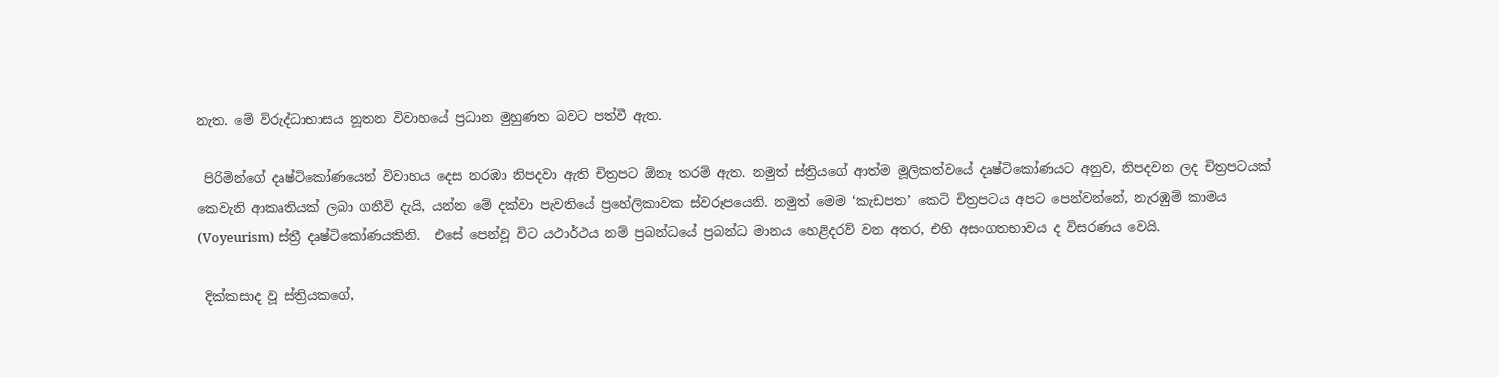නැත. මේ විරුද්ධාභාසය නූතන විවාහයේ ප්‍රධාන මුහුණත බවට පත්වී ඇත.

 පිරිමින්ගේ දෘෂ්ටිකෝණයෙන් විවාහය දෙස නරඹා නිපදවා ඇති චිත්‍රපට ඕනෑ තරම් ඇත. නමුත් ස්ත්‍රියගේ ආත්ම මූලිකත්වයේ දෘෂ්ටිකෝණයට අනුව, නිපදවන ලද චිත්‍රපටයක් කෙවැනි ආකෘතියක් ලබා ගනීවි දැයි, යන්න මේ දක්වා පැවතියේ ප්‍රහේලිකාවක ස්වරූපයෙනි. නමුත් මෙම ‘කැඩපත’ කෙටි චිත්‍රපටය අපට පෙන්වන්නේ, නැරඹුම් කාමය (Voyeurism) ස්ත්‍රී දෘෂ්ටිකෝණයකිනි.  එසේ පෙන්වූ විට යථාර්ථය නම් ප්‍රබන්ධයේ ප්‍රබන්ධ මානය හෙළිදරව් වන අතර, එහි අසංගතභාවය ද විසරණය වෙයි.

 දික්කසාද වූ ස්ත්‍රියකගේ,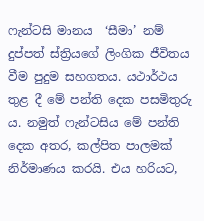ෆැන්ටසි මානය  ‘සීමා’ නම් දුප්පත් ස්ත්‍රියගේ ලිංගික ජීවිතය වීම පුදුම සහගතය. යථාර්ථය තුළ දී මේ පන්ති දෙක පසමිතුරු ය. නමුත් ෆැන්ටසිය මේ පන්ති දෙක අතර, කල්පිත පාලමක් නිර්මාණය කරයි. එය හරියට,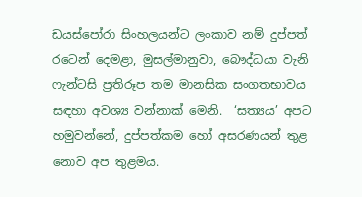ඩයස්පෝරා සිංහලයන්ට ලංකාව නම් දුප්පත් රටෙන් දෙමළා, මුසල්මානුවා, බෞද්ධයා වැනි ෆැන්ටසි ප්‍රතිරූප තම මානසික සංගතභාවය සඳහා අවශ්‍ය වන්නාක් මෙනි.  ‘සත්‍යය’ අපට හමුවන්නේ, දුප්පත්කම හෝ අසරණයන් තුළ නොව අප තුළමය.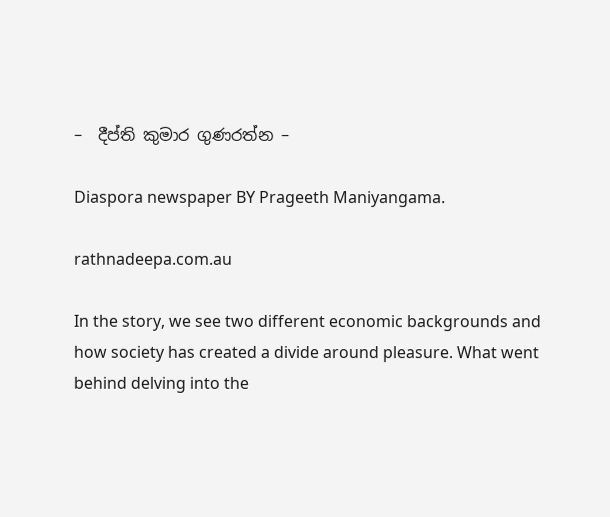–  දීප්ති කුමාර ගුණරත්න –

Diaspora newspaper BY Prageeth Maniyangama.

rathnadeepa.com.au

In the story, we see two different economic backgrounds and how society has created a divide around pleasure. What went behind delving into the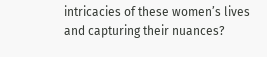intricacies of these women’s lives and capturing their nuances?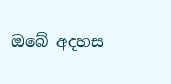ඔබේ අදහස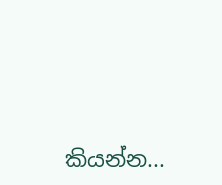කියන්න...